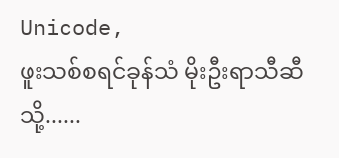Unicode,
ဖူးသစ်စရင်ခုန်သံ မိုးဦးရာသီဆီသို့......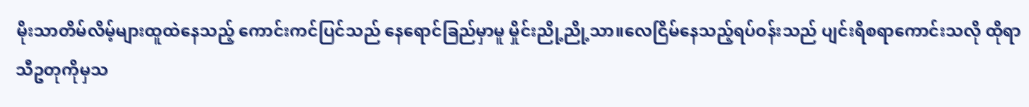မိုးသာတိမ်လိမ့်များထူထဲနေသည့် ကောင်းကင်ပြင်သည် နေရောင်ခြည်မှာမူ မှိုင်းညို့ညို့သာ။လေငြိမ်နေသည့်ရပ်ဝန်းသည် ပျင်းရိစရာကောင်းသလို ထိုရာသီဥတုကိုမှသ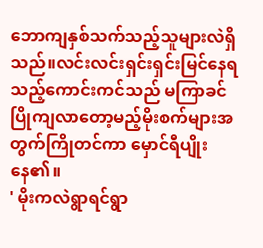ဘောကျနှစ်သက်သည့်သူများလဲရှိသည်။လင်းလင်းရှင်းရှင်းမြင်နေရသည့်ကောင်းကင်သည် မကြာခင်ပြိုကျလာတော့မည့်မိုးစက်များအတွက်ကြိုတင်ကာ မှောင်ရီပျိုးနေ၏။
' မိုးကလဲရွာရင်ရွာ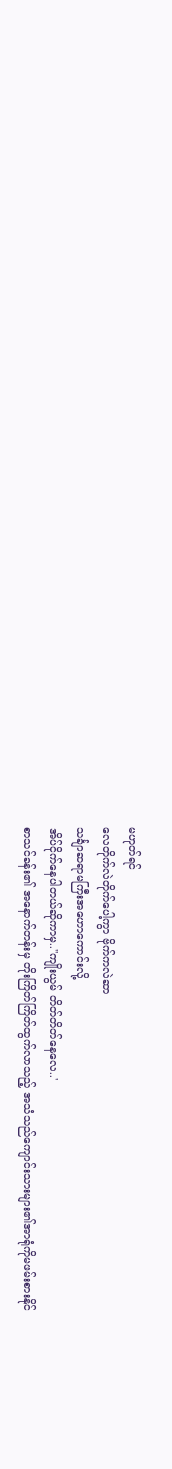မဟုတ်ရင်
လေတိုက်လဲတိုက်ပေါ့ကွာ ဗိုက်ကလဲဆာ
သင်္ချာဆရာမကြီးအဟောကောင်းလို့
အိပ်ငိုက်နေပါတယ်ဆိုကာမှ..''ကျိုးယွမ် တိတ်တိတ်နေလေ..'
စာသင်ခန်း၏ အနောက်တန်းမှ တိုးကြိတ်ကြိတ်ထွက်လာသည့် အသံသည်ကျောင်းသားများ၏အာရုံကိုမဖမ်းစားနိုင်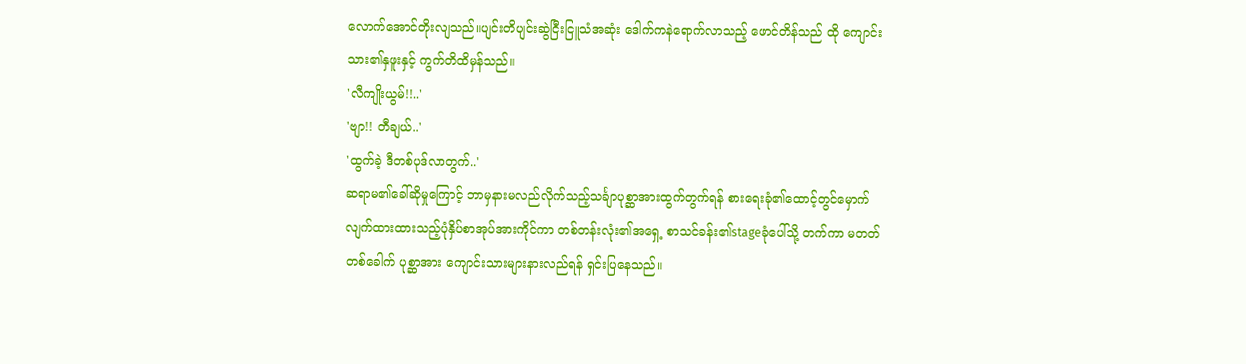လောက်အောင်တိုးလျသည်။ပျင်းတိပျင်းဆွဲငြီးငြူသံအဆုံး ဒေါက်ကနဲရောက်လာသည့် ဖောင်တိန်သည် ထို ကျောင်းသား၏နှဖူးနှင့် ကွက်တိထိမှန်သည်။
'လီကျိုးယွမ်!!..'
'ဗျာ!! တီချယ်..'
'ထွက်ခဲ့ ဒီတစ်ပုဒ်လာတွက်..'
ဆရာမ၏ခေါ်ဆိုမှုကြောင့် ဘာမှနားမလည်လိုက်သည့်သင်္ချာပုစ္ဆာအားထွက်တွက်ရန် စားရေးခုံ၏ထောင့်တွင်မှောက်လျက်ထားထားသည့်ပုံနှိပ်စာအုပ်အားကိုင်ကာ တစ်တန်းလုံး၏အရှေ့ စာသင်ခန်း၏stageခုံပေါ်သို့ တက်ကာ မတတ်တစ်ခေါက် ပုစ္ဆာအား ကျောင်းသားများနားလည်ရန် ရှင်းပြနေသည်။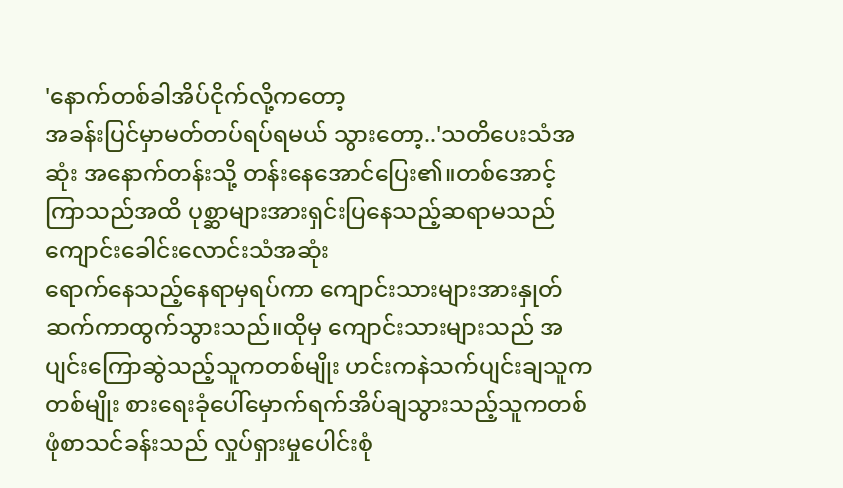'နောက်တစ်ခါအိပ်ငိုက်လို့ကတော့
အခန်းပြင်မှာမတ်တပ်ရပ်ရမယ် သွားတော့..'သတိပေးသံအဆုံး အနောက်တန်းသို့ တန်းနေအောင်ပြေး၏။တစ်အောင့်ကြာသည်အထိ ပုစ္ဆာများအားရှင်းပြနေသည့်ဆရာမသည် ကျောင်းခေါင်းလောင်းသံအဆုံး
ရောက်နေသည့်နေရာမှရပ်ကာ ကျောင်းသားများအားနှုတ်ဆက်ကာထွက်သွားသည်။ထိုမှ ကျောင်းသားများသည် အပျင်းကြောဆွဲသည့်သူကတစ်မျိုး ဟင်းကနဲသက်ပျင်းချသူကတစ်မျိုး စားရေးခုံပေါ်မှောက်ရက်အိပ်ချသွားသည့်သူကတစ်ဖုံစာသင်ခန်းသည် လှုပ်ရှားမှုပေါင်းစုံ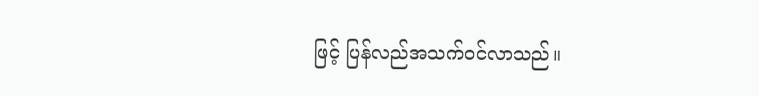ဖြင့် ပြန်လည်အသက်ဝင်လာသည်။